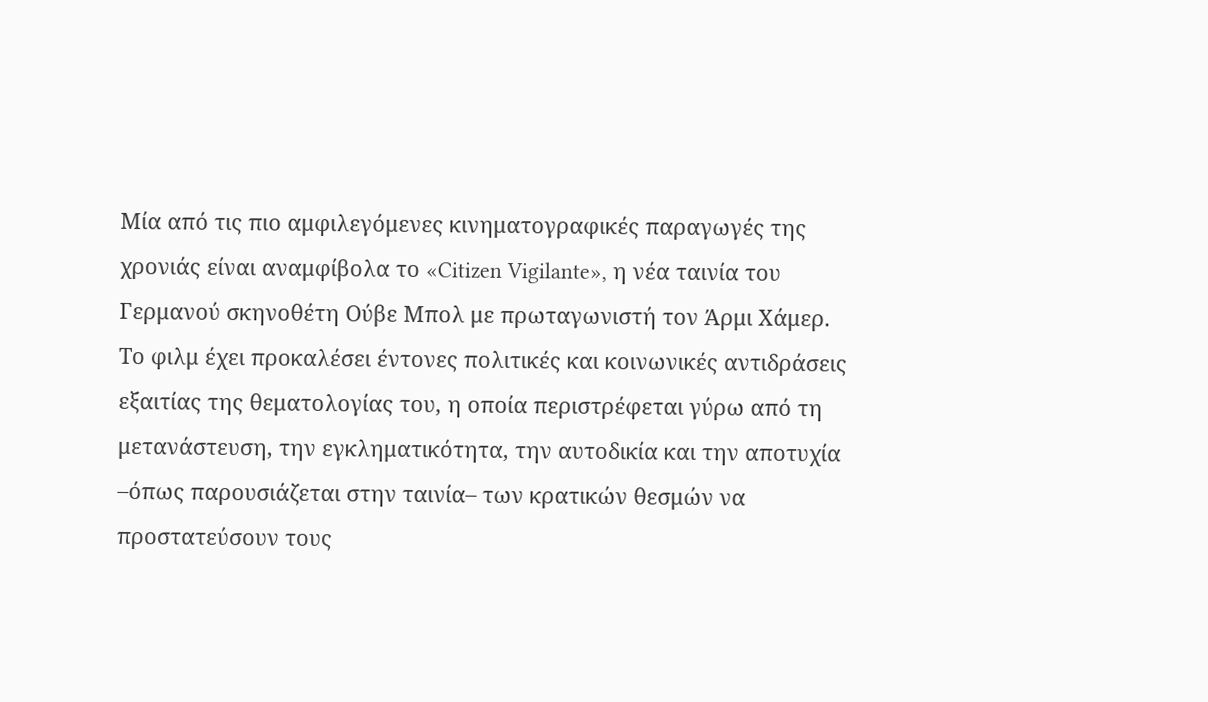Μία από τις πιο αμφιλεγόμενες κινηματογραφικές παραγωγές της χρονιάς είναι αναμφίβολα το «Citizen Vigilante», η νέα ταινία του Γερμανού σκηνοθέτη Ούβε Μπολ με πρωταγωνιστή τον Άρμι Χάμερ.
Το φιλμ έχει προκαλέσει έντονες πολιτικές και κοινωνικές αντιδράσεις εξαιτίας της θεματολογίας του, η οποία περιστρέφεται γύρω από τη μετανάστευση, την εγκληματικότητα, την αυτοδικία και την αποτυχία –όπως παρουσιάζεται στην ταινία– των κρατικών θεσμών να προστατεύσουν τους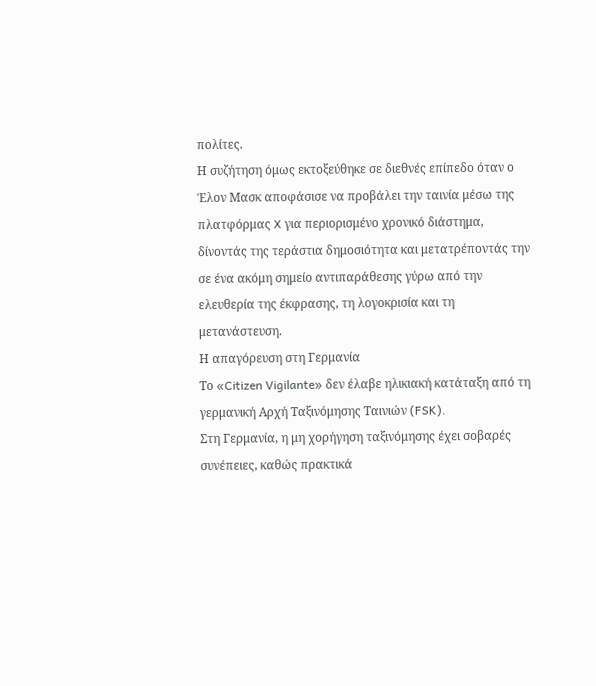πολίτες.
Η συζήτηση όμως εκτοξεύθηκε σε διεθνές επίπεδο όταν ο Έλον Μασκ αποφάσισε να προβάλει την ταινία μέσω της πλατφόρμας X για περιορισμένο χρονικό διάστημα, δίνοντάς της τεράστια δημοσιότητα και μετατρέποντάς την σε ένα ακόμη σημείο αντιπαράθεσης γύρω από την ελευθερία της έκφρασης, τη λογοκρισία και τη μετανάστευση.
Η απαγόρευση στη Γερμανία
Το «Citizen Vigilante» δεν έλαβε ηλικιακή κατάταξη από τη γερμανική Αρχή Ταξινόμησης Ταινιών (FSK).
Στη Γερμανία, η μη χορήγηση ταξινόμησης έχει σοβαρές συνέπειες, καθώς πρακτικά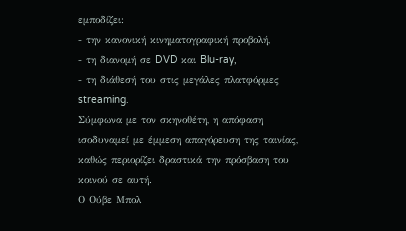εμποδίζει:
- την κανονική κινηματογραφική προβολή,
- τη διανομή σε DVD και Blu-ray,
- τη διάθεσή του στις μεγάλες πλατφόρμες streaming.
Σύμφωνα με τον σκηνοθέτη, η απόφαση ισοδυναμεί με έμμεση απαγόρευση της ταινίας, καθώς περιορίζει δραστικά την πρόσβαση του κοινού σε αυτή.
Ο Ούβε Μπολ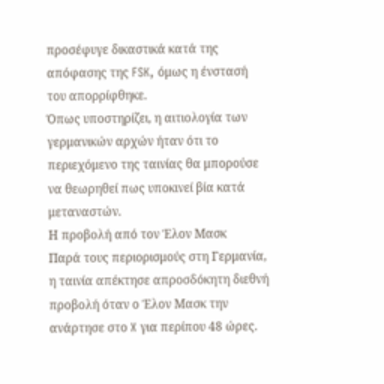προσέφυγε δικαστικά κατά της απόφασης της FSK, όμως η ένστασή του απορρίφθηκε.
Όπως υποστηρίζει, η αιτιολογία των γερμανικών αρχών ήταν ότι το περιεχόμενο της ταινίας θα μπορούσε να θεωρηθεί πως υποκινεί βία κατά μεταναστών.
Η προβολή από τον Έλον Μασκ
Παρά τους περιορισμούς στη Γερμανία, η ταινία απέκτησε απροσδόκητη διεθνή προβολή όταν ο Έλον Μασκ την ανάρτησε στο X για περίπου 48 ώρες.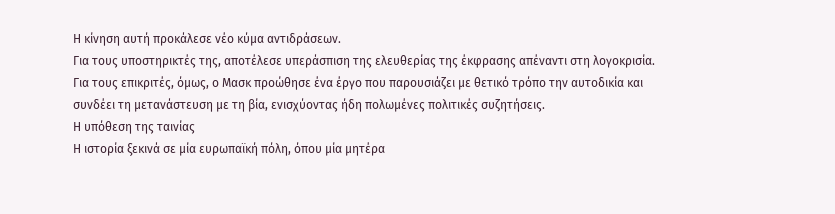Η κίνηση αυτή προκάλεσε νέο κύμα αντιδράσεων.
Για τους υποστηρικτές της, αποτέλεσε υπεράσπιση της ελευθερίας της έκφρασης απέναντι στη λογοκρισία.
Για τους επικριτές, όμως, ο Μασκ προώθησε ένα έργο που παρουσιάζει με θετικό τρόπο την αυτοδικία και συνδέει τη μετανάστευση με τη βία, ενισχύοντας ήδη πολωμένες πολιτικές συζητήσεις.
Η υπόθεση της ταινίας
Η ιστορία ξεκινά σε μία ευρωπαϊκή πόλη, όπου μία μητέρα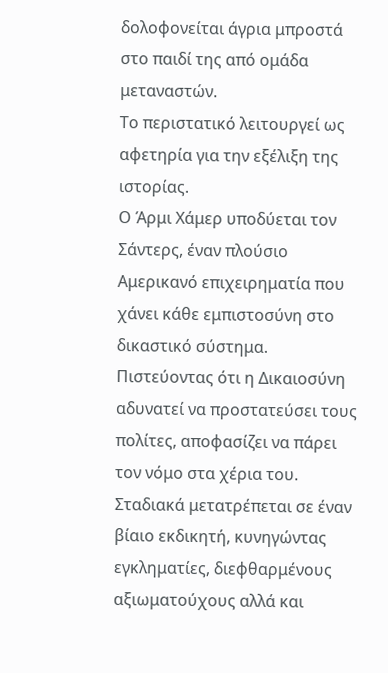δολοφονείται άγρια μπροστά στο παιδί της από ομάδα μεταναστών.
Το περιστατικό λειτουργεί ως αφετηρία για την εξέλιξη της ιστορίας.
Ο Άρμι Χάμερ υποδύεται τον Σάντερς, έναν πλούσιο Αμερικανό επιχειρηματία που χάνει κάθε εμπιστοσύνη στο δικαστικό σύστημα.
Πιστεύοντας ότι η Δικαιοσύνη αδυνατεί να προστατεύσει τους πολίτες, αποφασίζει να πάρει τον νόμο στα χέρια του.
Σταδιακά μετατρέπεται σε έναν βίαιο εκδικητή, κυνηγώντας εγκληματίες, διεφθαρμένους αξιωματούχους αλλά και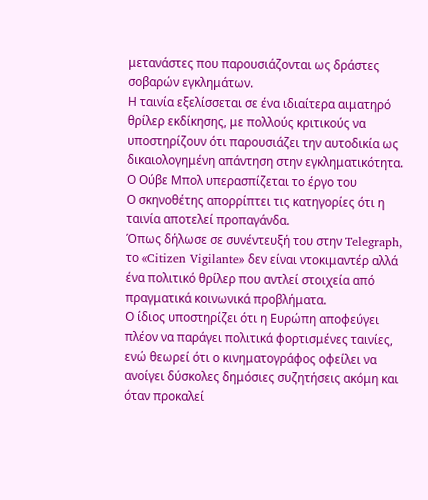μετανάστες που παρουσιάζονται ως δράστες σοβαρών εγκλημάτων.
Η ταινία εξελίσσεται σε ένα ιδιαίτερα αιματηρό θρίλερ εκδίκησης, με πολλούς κριτικούς να υποστηρίζουν ότι παρουσιάζει την αυτοδικία ως δικαιολογημένη απάντηση στην εγκληματικότητα.
Ο Ούβε Μπολ υπερασπίζεται το έργο του
Ο σκηνοθέτης απορρίπτει τις κατηγορίες ότι η ταινία αποτελεί προπαγάνδα.
Όπως δήλωσε σε συνέντευξή του στην Telegraph, το «Citizen Vigilante» δεν είναι ντοκιμαντέρ αλλά ένα πολιτικό θρίλερ που αντλεί στοιχεία από πραγματικά κοινωνικά προβλήματα.
Ο ίδιος υποστηρίζει ότι η Ευρώπη αποφεύγει πλέον να παράγει πολιτικά φορτισμένες ταινίες, ενώ θεωρεί ότι ο κινηματογράφος οφείλει να ανοίγει δύσκολες δημόσιες συζητήσεις ακόμη και όταν προκαλεί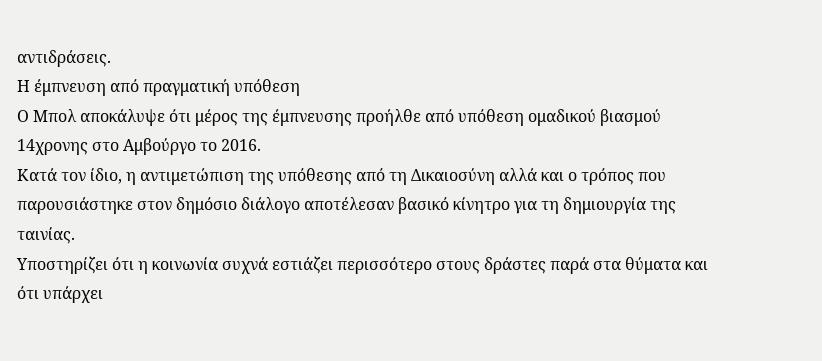αντιδράσεις.
Η έμπνευση από πραγματική υπόθεση
Ο Μπολ αποκάλυψε ότι μέρος της έμπνευσης προήλθε από υπόθεση ομαδικού βιασμού 14χρονης στο Αμβούργο το 2016.
Κατά τον ίδιο, η αντιμετώπιση της υπόθεσης από τη Δικαιοσύνη αλλά και ο τρόπος που παρουσιάστηκε στον δημόσιο διάλογο αποτέλεσαν βασικό κίνητρο για τη δημιουργία της ταινίας.
Υποστηρίζει ότι η κοινωνία συχνά εστιάζει περισσότερο στους δράστες παρά στα θύματα και ότι υπάρχει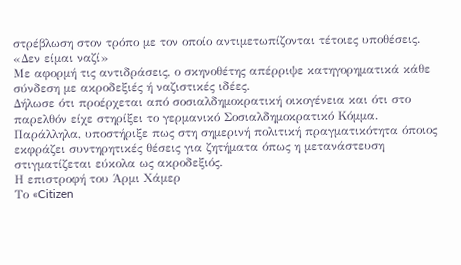στρέβλωση στον τρόπο με τον οποίο αντιμετωπίζονται τέτοιες υποθέσεις.
«Δεν είμαι ναζί»
Με αφορμή τις αντιδράσεις, ο σκηνοθέτης απέρριψε κατηγορηματικά κάθε σύνδεση με ακροδεξιές ή ναζιστικές ιδέες.
Δήλωσε ότι προέρχεται από σοσιαλδημοκρατική οικογένεια και ότι στο παρελθόν είχε στηρίξει το γερμανικό Σοσιαλδημοκρατικό Κόμμα.
Παράλληλα, υποστήριξε πως στη σημερινή πολιτική πραγματικότητα όποιος εκφράζει συντηρητικές θέσεις για ζητήματα όπως η μετανάστευση στιγματίζεται εύκολα ως ακροδεξιός.
Η επιστροφή του Άρμι Χάμερ
Το «Citizen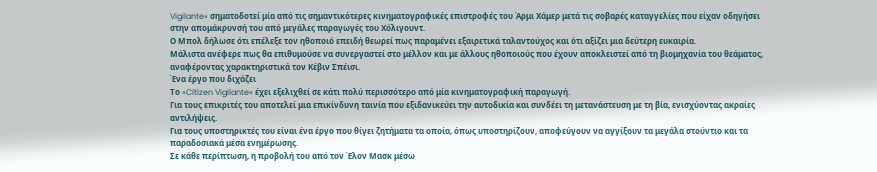Vigilante» σηματοδοτεί μία από τις σημαντικότερες κινηματογραφικές επιστροφές του Άρμι Χάμερ μετά τις σοβαρές καταγγελίες που είχαν οδηγήσει στην απομάκρυνσή του από μεγάλες παραγωγές του Χόλιγουντ.
Ο Μπολ δήλωσε ότι επέλεξε τον ηθοποιό επειδή θεωρεί πως παραμένει εξαιρετικά ταλαντούχος και ότι αξίζει μια δεύτερη ευκαιρία.
Μάλιστα ανέφερε πως θα επιθυμούσε να συνεργαστεί στο μέλλον και με άλλους ηθοποιούς που έχουν αποκλειστεί από τη βιομηχανία του θεάματος, αναφέροντας χαρακτηριστικά τον Κέβιν Σπέισι.
Ένα έργο που διχάζει
Το «Citizen Vigilante» έχει εξελιχθεί σε κάτι πολύ περισσότερο από μία κινηματογραφική παραγωγή.
Για τους επικριτές του αποτελεί μια επικίνδυνη ταινία που εξιδανικεύει την αυτοδικία και συνδέει τη μετανάστευση με τη βία, ενισχύοντας ακραίες αντιλήψεις.
Για τους υποστηρικτές του είναι ένα έργο που θίγει ζητήματα τα οποία, όπως υποστηρίζουν, αποφεύγουν να αγγίξουν τα μεγάλα στούντιο και τα παραδοσιακά μέσα ενημέρωσης.
Σε κάθε περίπτωση, η προβολή του από τον Έλον Μασκ μέσω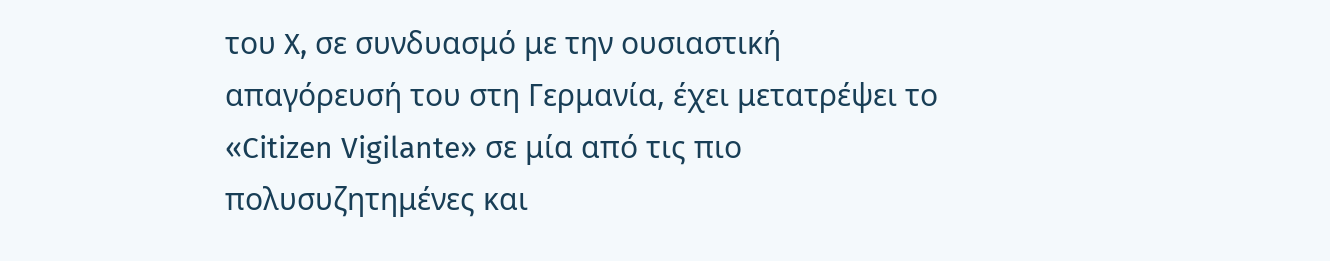του X, σε συνδυασμό με την ουσιαστική απαγόρευσή του στη Γερμανία, έχει μετατρέψει το «Citizen Vigilante» σε μία από τις πιο πολυσυζητημένες και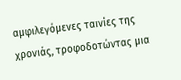αμφιλεγόμενες ταινίες της χρονιάς, τροφοδοτώντας μια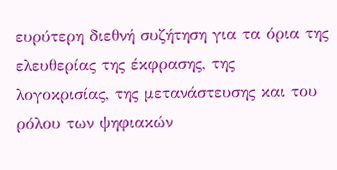ευρύτερη διεθνή συζήτηση για τα όρια της ελευθερίας της έκφρασης, της λογοκρισίας, της μετανάστευσης και του ρόλου των ψηφιακών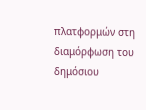πλατφορμών στη διαμόρφωση του δημόσιου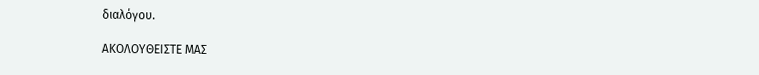διαλόγου.

ΑΚΟΛΟΥΘΕΙΣΤΕ ΜΑΣ